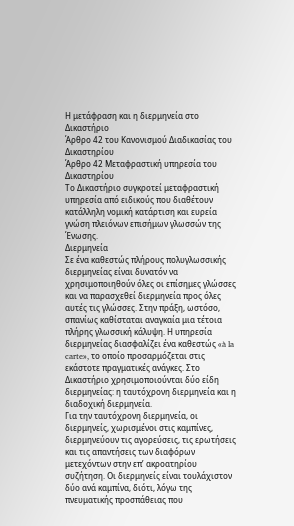Η μετάφραση και η διερμηνεία στο Δικαστήριο
Άρθρο 42 του Κανονισμού Διαδικασίας του Δικαστηρίου
Άρθρο 42 Μεταφραστική υπηρεσία του Δικαστηρίου
Το Δικαστήριο συγκροτεί μεταφραστική υπηρεσία από ειδικούς που διαθέτουν κατάλληλη νομική κατάρτιση και ευρεία γνώση πλειόνων επισήμων γλωσσών της Ένωσης.
Διερμηνεία
Σε ένα καθεστώς πλήρους πολυγλωσσικής διερμηνείας είναι δυνατόν να χρησιμοποιηθούν όλες οι επίσημες γλώσσες και να παρασχεθεί διερμηνεία προς όλες αυτές τις γλώσσες. Στην πράξη, ωστόσο, σπανίως καθίσταται αναγκαία μια τέτοια πλήρης γλωσσική κάλυψη. Η υπηρεσία διερμηνείας διασφαλίζει ένα καθεστώς «à la carte», το οποίο προσαρμόζεται στις εκάστοτε πραγματικές ανάγκες. Στο Δικαστήριο χρησιμοποιούνται δύο είδη διερμηνείας: η ταυτόχρονη διερμηνεία και η διαδοχική διερμηνεία.
Για την ταυτόχρονη διερμηνεία, οι διερμηνείς, χωρισμένοι στις καμπίνες, διερμηνεύουν τις αγορεύσεις, τις ερωτήσεις και τις απαντήσεις των διαφόρων μετεχόντων στην επ’ ακροατηρίου συζήτηση. Οι διερμηνείς είναι τουλάχιστον δύο ανά καμπίνα, διότι, λόγω της πνευματικής προσπάθειας που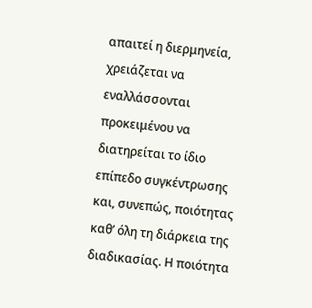απαιτεί η διερμηνεία, χρειάζεται να εναλλάσσονται προκειμένου να διατηρείται το ίδιο επίπεδο συγκέντρωσης και, συνεπώς, ποιότητας καθ’ όλη τη διάρκεια της διαδικασίας. Η ποιότητα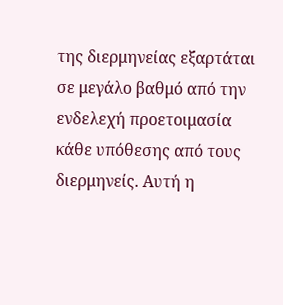της διερμηνείας εξαρτάται σε μεγάλο βαθμό από την ενδελεχή προετοιμασία κάθε υπόθεσης από τους διερμηνείς. Αυτή η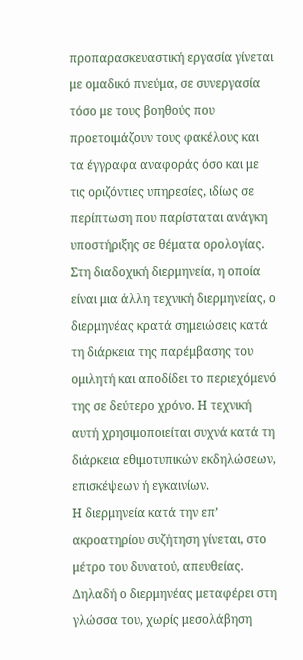προπαρασκευαστική εργασία γίνεται με ομαδικό πνεύμα, σε συνεργασία τόσο με τους βοηθούς που προετοιμάζουν τους φακέλους και τα έγγραφα αναφοράς όσο και με τις οριζόντιες υπηρεσίες, ιδίως σε περίπτωση που παρίσταται ανάγκη υποστήριξης σε θέματα ορολογίας.
Στη διαδοχική διερμηνεία, η οποία είναι μια άλλη τεχνική διερμηνείας, ο διερμηνέας κρατά σημειώσεις κατά τη διάρκεια της παρέμβασης του ομιλητή και αποδίδει το περιεχόμενό της σε δεύτερο χρόνο. Η τεχνική αυτή χρησιμοποιείται συχνά κατά τη διάρκεια εθιμοτυπικών εκδηλώσεων, επισκέψεων ή εγκαινίων.
Η διερμηνεία κατά την επ’ ακροατηρίου συζήτηση γίνεται, στο μέτρο του δυνατού, απευθείας. Δηλαδή ο διερμηνέας μεταφέρει στη γλώσσα του, χωρίς μεσολάβηση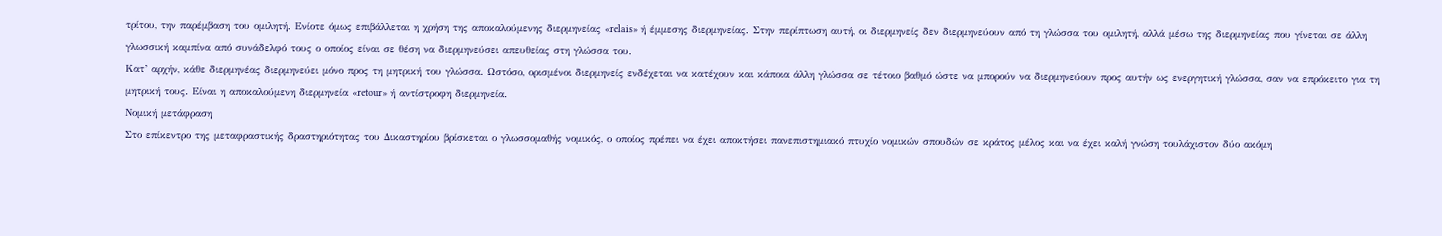τρίτου, την παρέμβαση του ομιλητή. Ενίοτε όμως επιβάλλεται η χρήση της αποκαλούμενης διερμηνείας «relais» ή έμμεσης διερμηνείας. Στην περίπτωση αυτή, οι διερμηνείς δεν διερμηνεύουν από τη γλώσσα του ομιλητή, αλλά μέσω της διερμηνείας που γίνεται σε άλλη γλωσσική καμπίνα από συνάδελφό τους ο οποίος είναι σε θέση να διερμηνεύσει απευθείας στη γλώσσα του.
Κατ’ αρχήν, κάθε διερμηνέας διερμηνεύει μόνο προς τη μητρική του γλώσσα. Ωστόσο, ορισμένοι διερμηνείς ενδέχεται να κατέχουν και κάποια άλλη γλώσσα σε τέτοιο βαθμό ώστε να μπορούν να διερμηνεύουν προς αυτήν ως ενεργητική γλώσσα, σαν να επρόκειτο για τη μητρική τους. Είναι η αποκαλούμενη διερμηνεία «retour» ή αντίστροφη διερμηνεία.
Νομική μετάφραση
Στο επίκεντρο της μεταφραστικής δραστηριότητας του Δικαστηρίου βρίσκεται ο γλωσσομαθής νομικός, ο οποίος πρέπει να έχει αποκτήσει πανεπιστημιακό πτυχίο νομικών σπουδών σε κράτος μέλος και να έχει καλή γνώση τουλάχιστον δύο ακόμη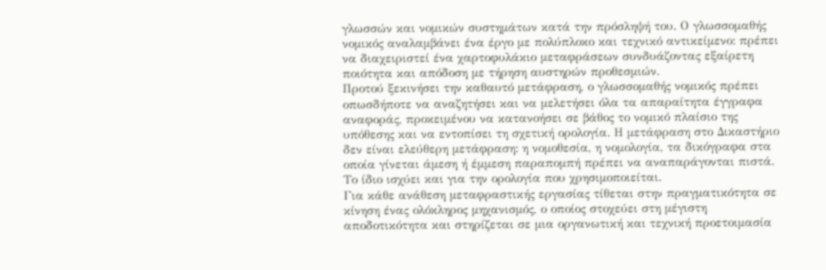γλωσσών και νομικών συστημάτων κατά την πρόσληψή του. Ο γλωσσομαθής νομικός αναλαμβάνει ένα έργο με πολύπλοκο και τεχνικό αντικείμενο: πρέπει να διαχειριστεί ένα χαρτοφυλάκιο μεταφράσεων συνδυάζοντας εξαίρετη ποιότητα και απόδοση με τήρηση αυστηρών προθεσμιών.
Προτού ξεκινήσει την καθαυτό μετάφραση, ο γλωσσομαθής νομικός πρέπει οπωσδήποτε να αναζητήσει και να μελετήσει όλα τα απαραίτητα έγγραφα αναφοράς, προκειμένου να κατανοήσει σε βάθος το νομικό πλαίσιο της υπόθεσης και να εντοπίσει τη σχετική ορολογία. Η μετάφραση στο Δικαστήριο δεν είναι ελεύθερη μετάφραση: η νομοθεσία, η νομολογία, τα δικόγραφα στα οποία γίνεται άμεση ή έμμεση παραπομπή πρέπει να αναπαράγονται πιστά. Το ίδιο ισχύει και για την ορολογία που χρησιμοποιείται.
Για κάθε ανάθεση μεταφραστικής εργασίας τίθεται στην πραγματικότητα σε κίνηση ένας ολόκληρος μηχανισμός, ο οποίος στοχεύει στη μέγιστη αποδοτικότητα και στηρίζεται σε μια οργανωτική και τεχνική προετοιμασία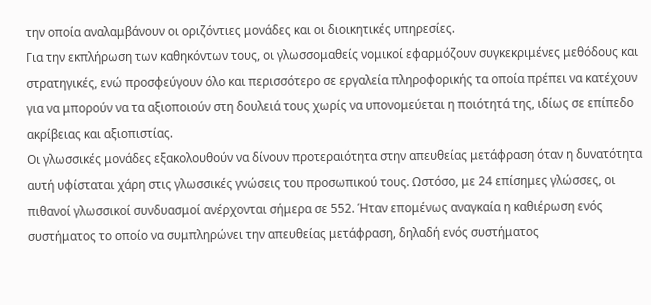την οποία αναλαμβάνουν οι οριζόντιες μονάδες και οι διοικητικές υπηρεσίες.
Για την εκπλήρωση των καθηκόντων τους, οι γλωσσομαθείς νομικοί εφαρμόζουν συγκεκριμένες μεθόδους και στρατηγικές, ενώ προσφεύγουν όλο και περισσότερο σε εργαλεία πληροφορικής τα οποία πρέπει να κατέχουν για να μπορούν να τα αξιοποιούν στη δουλειά τους χωρίς να υπονομεύεται η ποιότητά της, ιδίως σε επίπεδο ακρίβειας και αξιοπιστίας.
Οι γλωσσικές μονάδες εξακολουθούν να δίνουν προτεραιότητα στην απευθείας μετάφραση όταν η δυνατότητα αυτή υφίσταται χάρη στις γλωσσικές γνώσεις του προσωπικού τους. Ωστόσο, με 24 επίσημες γλώσσες, οι πιθανοί γλωσσικοί συνδυασμοί ανέρχονται σήμερα σε 552. Ήταν επομένως αναγκαία η καθιέρωση ενός συστήματος το οποίο να συμπληρώνει την απευθείας μετάφραση, δηλαδή ενός συστήματος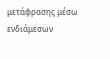μετάφρασης μέσω ενδιάμεσων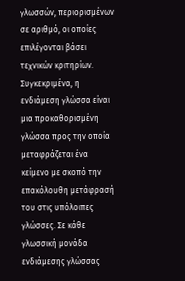γλωσσών, περιορισμένων σε αριθμό, οι οποίες επιλέγονται βάσει τεχνικών κριτηρίων. Συγκεκριμένα, η ενδιάμεση γλώσσα είναι μια προκαθορισμένη γλώσσα προς την οποία μεταφράζεται ένα κείμενο με σκοπό την επακόλουθη μετάφρασή του στις υπόλοιπες γλώσσες. Σε κάθε γλωσσική μονάδα ενδιάμεσης γλώσσας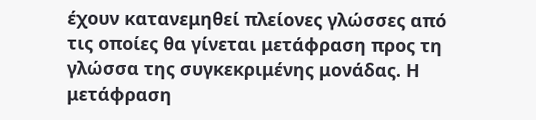έχουν κατανεμηθεί πλείονες γλώσσες από τις οποίες θα γίνεται μετάφραση προς τη γλώσσα της συγκεκριμένης μονάδας. Η μετάφραση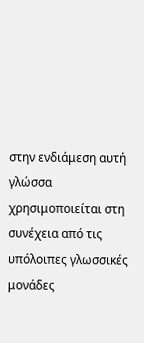στην ενδιάμεση αυτή γλώσσα χρησιμοποιείται στη συνέχεια από τις υπόλοιπες γλωσσικές μονάδες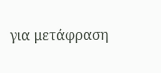για μετάφραση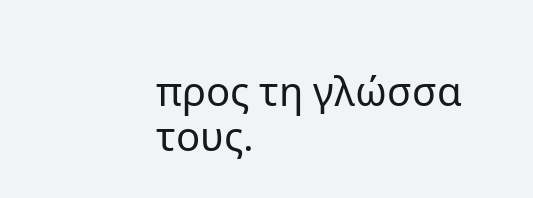προς τη γλώσσα τους.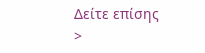Δείτε επίσης
>